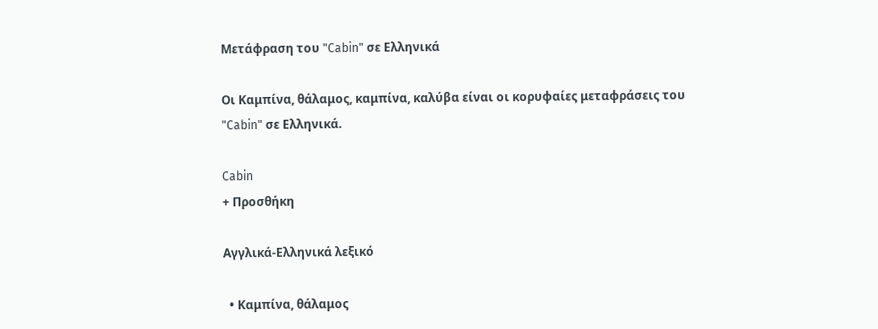Μετάφραση του "Cabin" σε Ελληνικά

Οι Καμπίνα, θάλαμος, καμπίνα, καλύβα είναι οι κορυφαίες μεταφράσεις του "Cabin" σε Ελληνικά.

Cabin
+ Προσθήκη

Αγγλικά-Ελληνικά λεξικό

  • Καμπίνα, θάλαμος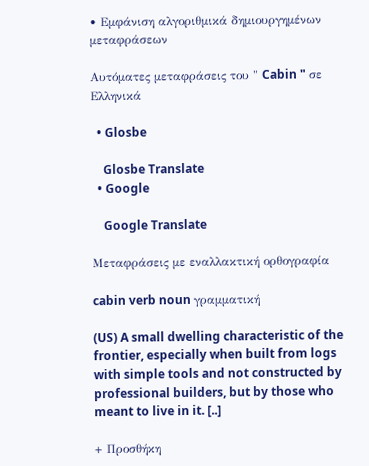• Εμφάνιση αλγοριθμικά δημιουργημένων μεταφράσεων

Αυτόματες μεταφράσεις του " Cabin " σε Ελληνικά

  • Glosbe

    Glosbe Translate
  • Google

    Google Translate

Μεταφράσεις με εναλλακτική ορθογραφία

cabin verb noun γραμματική

(US) A small dwelling characteristic of the frontier, especially when built from logs with simple tools and not constructed by professional builders, but by those who meant to live in it. [..]

+ Προσθήκη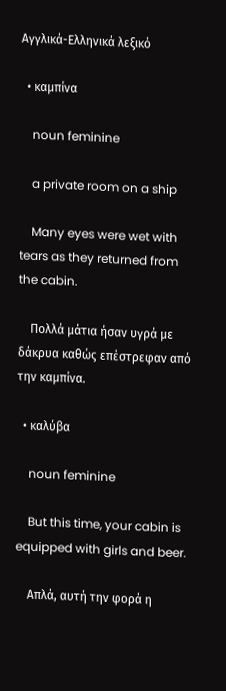Αγγλικά-Ελληνικά λεξικό

  • καμπίνα

    noun feminine

    a private room on a ship

    Many eyes were wet with tears as they returned from the cabin.

    Πολλά μάτια ήσαν υγρά με δάκρυα καθώς επέστρεφαν από την καμπίνα.

  • καλύβα

    noun feminine

    But this time, your cabin is equipped with girls and beer.

    Απλά, αυτή την φορά η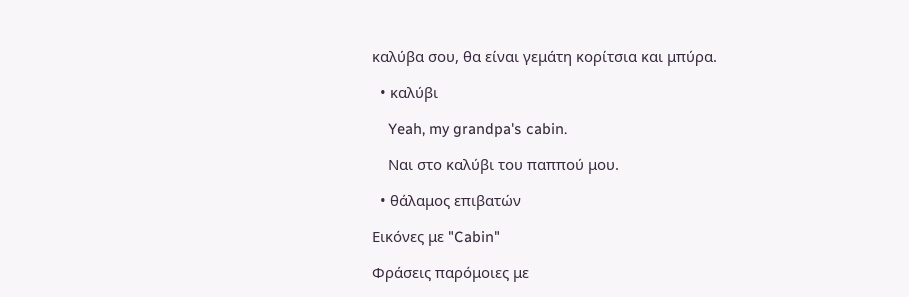καλύβα σου, θα είναι γεμάτη κορίτσια και μπύρα.

  • καλύβι

    Yeah, my grandpa's cabin.

    Ναι στo καλύβι τoυ παππoύ μoυ.

  • θάλαμος επιβατών

Εικόνες με "Cabin"

Φράσεις παρόμοιες με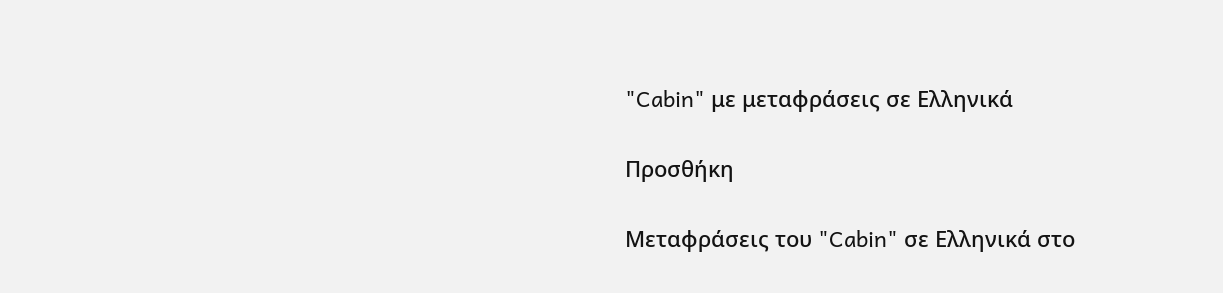"Cabin" με μεταφράσεις σε Ελληνικά

Προσθήκη

Μεταφράσεις του "Cabin" σε Ελληνικά στο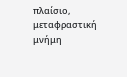πλαίσιο, μεταφραστική μνήμη